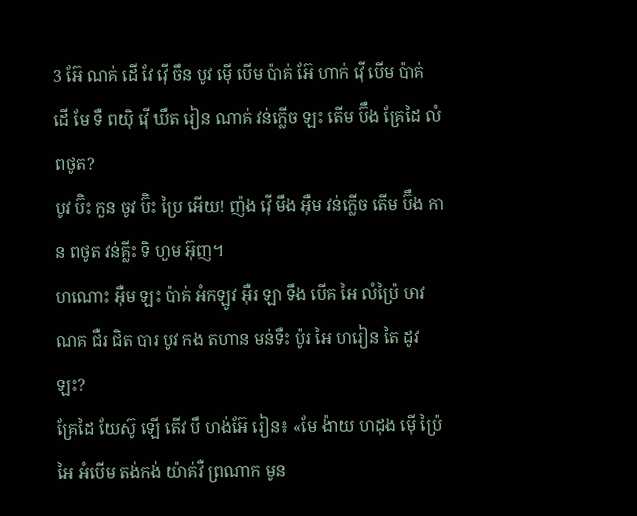3 អ៊ែ ណគ់ ដើ វែ វ៉ើ ចឹន បូវ ម៉ើ បើម ប៉ាគ់ អ៊ែ ហាក់ វ៉ើ បើម ប៉ាគ់ ដើ មែ ទឺ ពយ៉ិ វ៉ើ ឃឹត រៀន ណាគ់ វន់ក្លើច ឡះ តើម ប៊ឹង គ្រែដៃ លំពថូត?
បូវ ប៊ិះ កួន ចូវ ប៊ិះ ប្រៃ អើយ! ញ៉ង វ៉ើ មឹង អ៊ឺម វន់ក្លើច តើម ប៊ឹង កាន ពថូត វន់គ្លីះ ទិ ហួម អ៊ុញ។
ហណោះ អ៊ឺម ឡះ ប៉ាគ់ អំកឡូវ អ៊ឺរ ឡា ទឹង បើគ អៃ លំប៉្រៃ ឞាវ ណគ ជឺរ ជិត បារ បូវ កង តហាន មន់ទឺះ ប៉ូរ អៃ ហរៀន តៃ ដូវ ឡះ?
គ្រែដៃ យែស៊ូ ឡើ តើវ បឹ ហង់អ៊ែ រៀន៖ «មែ ង៉ាយ ហដុង ម៉ើ ប៉្រៃ អៃ អំបើម តង់កង់ យ៉ាគ់វឺ ព្រណាក មូន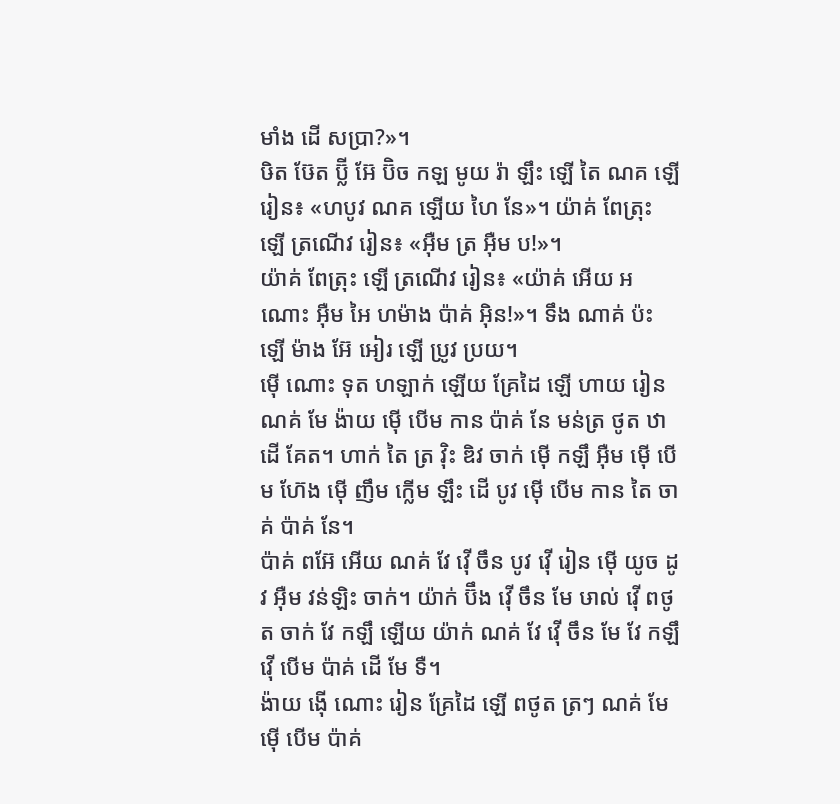មាំង ដើ សប្រា?»។
ឞិត ឞ៊ែត ប៊្លី អ៊ែ ប៊ិច កឡ មូយ រ៉ា ឡឹះ ឡើ តៃ ណគ ឡើ រៀន៖ «ហបូវ ណគ ឡើយ ហៃ នែ»។ យ៉ាគ់ ពែត្រុះ ឡើ ត្រណើវ រៀន៖ «អ៊ឺម ត្រ អ៊ឺម ប!»។
យ៉ាគ់ ពែត្រុះ ឡើ ត្រណើវ រៀន៖ «យ៉ាគ់ អើយ អណោះ អ៊ឺម អៃ ហម៉ាង ប៉ាគ់ អ៊ិន!»។ ទឹង ណាគ់ ប៉ះ ឡើ ម៉ាង អ៊ែ អៀរ ឡើ ប្រូវ ប្រយ។
ម៉ើ ណោះ ទុត ហឡាក់ ឡើយ គ្រែដៃ ឡើ ហាយ រៀន ណគ់ មែ ង៉ាយ ម៉ើ បើម កាន ប៉ាគ់ នែ មន់ត្រ ថូត ឋា ដើ គែត។ ហាក់ តៃ ត្រ វ៉ិះ ឌិវ ចាក់ ម៉ើ កឡឹ អ៊ឺម ម៉ើ បើម ហ៊ែង ម៉ើ ញឹម ក្លើម ឡឹះ ដើ បូវ ម៉ើ បើម កាន តៃ ចាគ់ ប៉ាគ់ នែ។
ប៉ាគ់ ពអ៊ែ អើយ ណគ់ វែ វ៉ើ ចឹន បូវ វ៉ើ រៀន ម៉ើ យូច ដូវ អ៊ឺម វន់ឡិះ ចាក់។ យ៉ាក់ ប៊ឹង វ៉ើ ចឹន មែ ឞាល់ វ៉ើ ពថូត ចាក់ វែ កឡឹ ឡើយ យ៉ាក់ ណគ់ វែ វ៉ើ ចឹន មែ វែ កឡឹ វ៉ើ បើម ប៉ាគ់ ដើ មែ ទឺ។
ង៉ាយ ង៉ើ ណោះ រៀន គ្រែដៃ ឡើ ពថូត ត្រៗ ណគ់ មែ ម៉ើ បើម ប៉ាគ់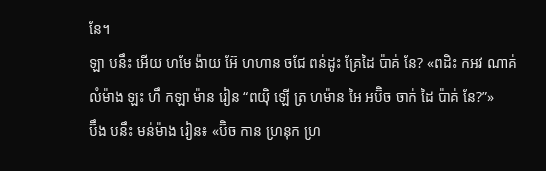នែ។
ឡា បនឹះ អើយ ហមែ ង៉ាយ អ៊ែ ហហាន ចជែ ពន់ដូះ គ្រែដៃ ប៉ាគ់ នែ? «ពដិះ កអវ ណាគ់ លំម៉ាង ឡះ ហឹ កឡា ម៉ាន រៀន “ពយ៉ិ ឡើ ត្រ ហម៉ាន អៃ អប៊ិច ចាក់ ដៃ ប៉ាគ់ នែ?”»
ប៊ឹង បនឹះ មន់ម៉ាង រៀន៖ «ប៊ិច កាន ហ្រនុក ហ្រ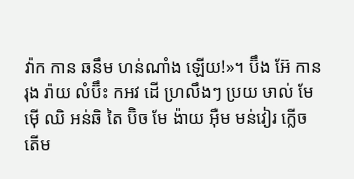វ៉ាក កាន ឆនឹម ហន់ណាំង ឡើយ!»។ ប៊ឹង អ៊ែ កាន រុង រ៉ាយ លំប៊ឹះ កអវ ដើ ហ្រលឹងៗ ប្រយ ឞាល់ មែ ម៉ើ ឈិ អន់ឆិ តៃ ប៊ិច មែ ង៉ាយ អ៊ឺម មន់វៀរ ក្លើច តើម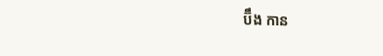ប៊ឹង កាន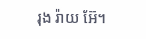រុង រ៉ាយ អ៊ែ។